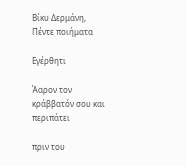Βίκυ Δερμάνη, Πέντε ποιήματα

Εγέρθητι

Άαρον τον κράββατόν σου και περιπάτει

πριν του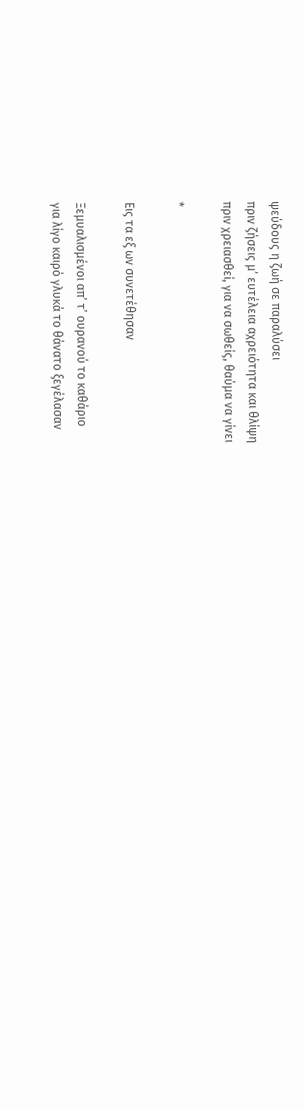ψεύδους η ζωή σε παραλύσει
πριν ζήσεις μ’ ευτέλεια αχρειότητα και θλίψη
πριν χρειασθεί, για να σωθείς, θαύμα να γίνει

*

Εις τα εξ ων συνετέθησαν

Ξεμυαλισμένοι απ’ τ’ ουρανού το καθάριο
για λίγο καιρό γλυκά το θάνατο ξεγέλασαν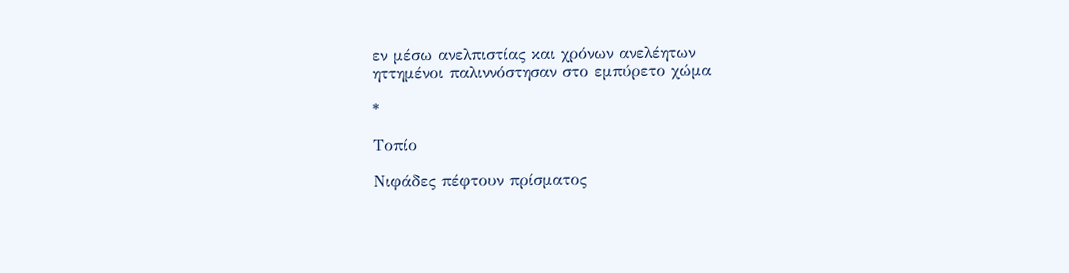εν μέσω ανελπιστίας και χρόνων ανελέητων
ηττημένοι παλιννόστησαν στο εμπύρετο χώμα

*

Τοπίο

Νιφάδες πέφτουν πρίσματος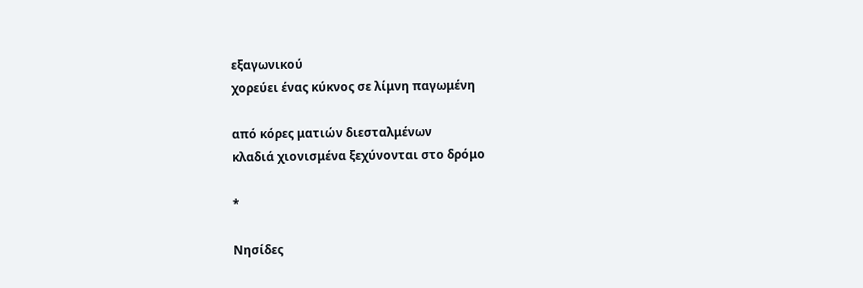εξαγωνικού
χορεύει ένας κύκνος σε λίμνη παγωμένη

από κόρες ματιών διεσταλμένων
κλαδιά χιονισμένα ξεχύνονται στο δρόμο

*

Νησίδες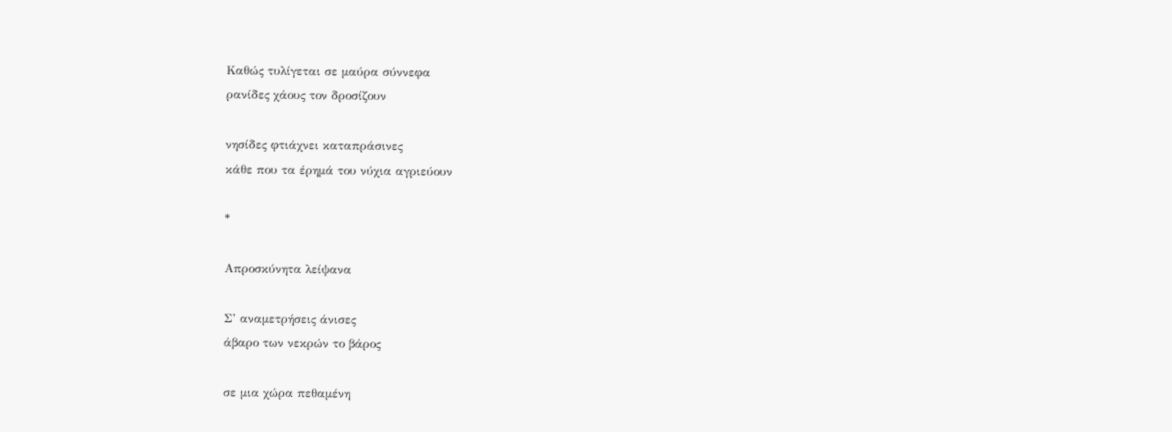Καθώς τυλίγεται σε μαύρα σύννεφα
ρανίδες χάους τον δροσίζουν

νησίδες φτιάχνει καταπράσινες
κάθε που τα έρημά του νύχια αγριεύουν

*

Απροσκύνητα λείψανα

Σ’ αναμετρήσεις άνισες
άβαρο των νεκρών το βάρος

σε μια χώρα πεθαμένη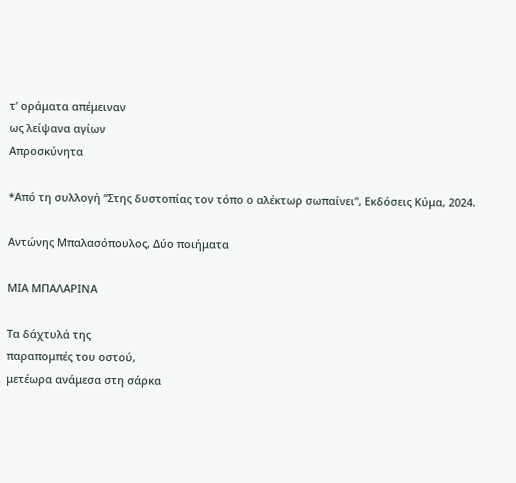τ’ οράματα απέμειναν
ως λείψανα αγίων
Απροσκύνητα

*Από τη συλλογή “Στης δυστοπίας τον τόπο ο αλέκτωρ σωπαίνει”, Εκδόσεις Κύμα, 2024.

Αντώνης Μπαλασόπουλος, Δύο ποιήματα

ΜΙΑ ΜΠΑΛΑΡΙΝΑ

Τα δάχτυλά της
παραπομπές του οστού,
μετέωρα ανάμεσα στη σάρκα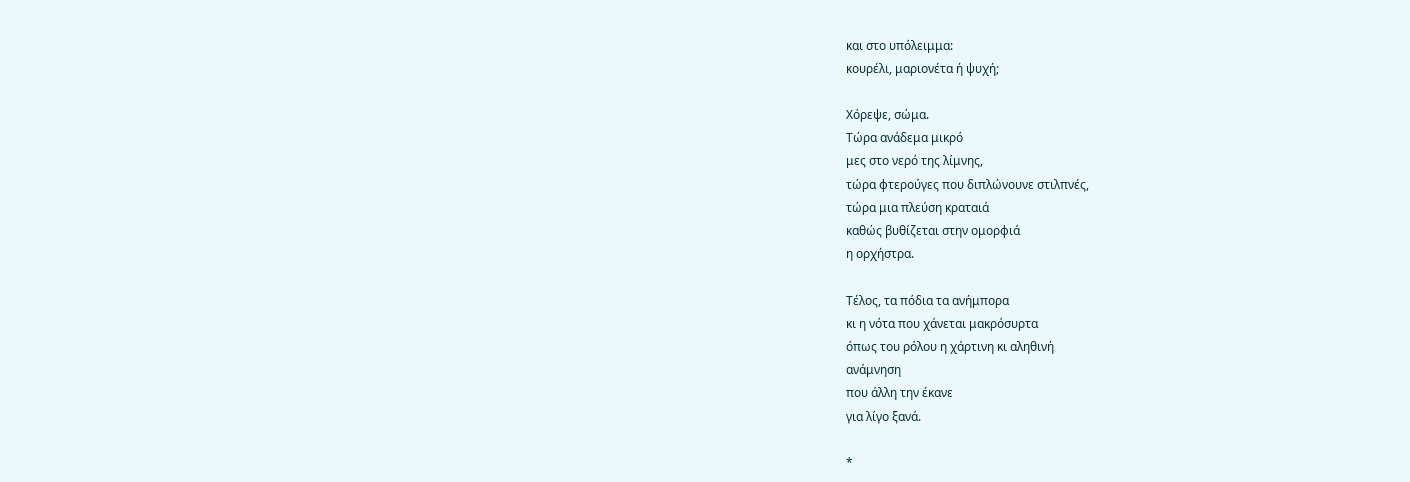και στο υπόλειμμα:
κουρέλι, μαριονέτα ή ψυχή;

Χόρεψε, σώμα.
Τώρα ανάδεμα μικρό
μες στο νερό της λίμνης,
τώρα φτερούγες που διπλώνουνε στιλπνές,
τώρα μια πλεύση κραταιά
καθώς βυθίζεται στην ομορφιά
η ορχήστρα.

Τέλος, τα πόδια τα ανήμπορα
κι η νότα που χάνεται μακρόσυρτα
όπως του ρόλου η χάρτινη κι αληθινή
ανάμνηση
που άλλη την έκανε
για λίγο ξανά.

*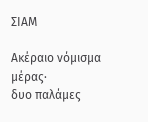ΣΙΑΜ

Ακέραιο νόμισμα μέρας·
δυο παλάμες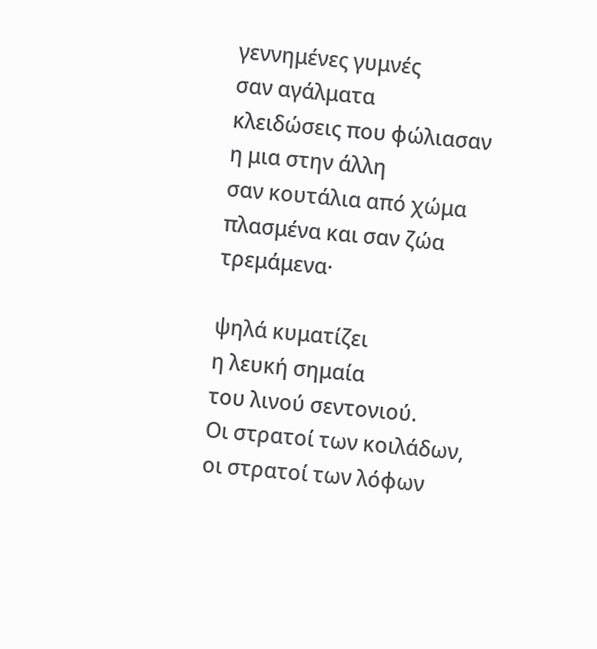γεννημένες γυμνές
σαν αγάλματα
κλειδώσεις που φώλιασαν
η μια στην άλλη
σαν κουτάλια από χώμα
πλασμένα και σαν ζώα
τρεμάμενα·

ψηλά κυματίζει
η λευκή σημαία
του λινού σεντονιού.
Οι στρατοί των κοιλάδων,
οι στρατοί των λόφων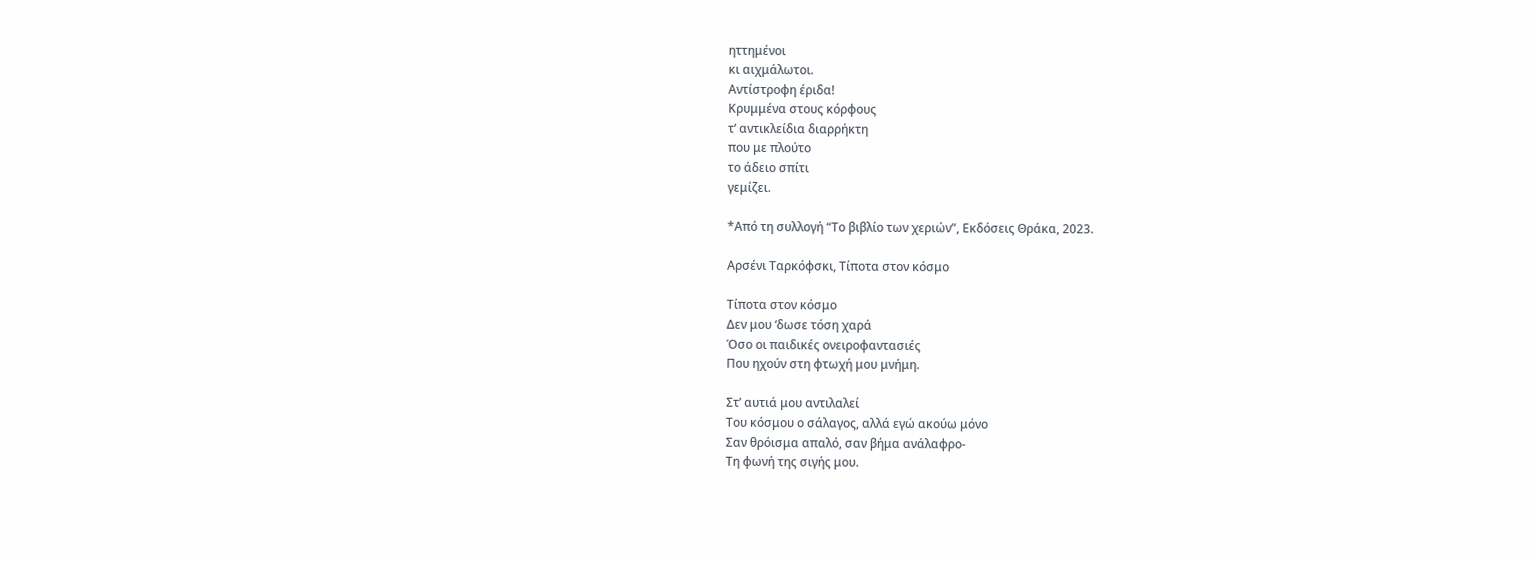ηττημένοι
κι αιχμάλωτοι.
Αντίστροφη έριδα!
Κρυμμένα στους κόρφους
τ’ αντικλείδια διαρρήκτη
που με πλούτο
το άδειο σπίτι
γεμίζει.

*Από τη συλλογή “Το βιβλίο των χεριών”, Εκδόσεις Θράκα, 2023.

Αρσένι Ταρκόφσκι, Τίποτα στον κόσμο

Τίποτα στον κόσμο
Δεν μου ‘δωσε τόση χαρά
Όσο οι παιδικές ονειροφαντασιές
Που ηχούν στη φτωχή μου μνήμη.

Στ’ αυτιά μου αντιλαλεί
Του κόσμου ο σάλαγος, αλλά εγώ ακούω μόνο
Σαν θρόισμα απαλό, σαν βήμα ανάλαφρο-
Τη φωνή της σιγής μου.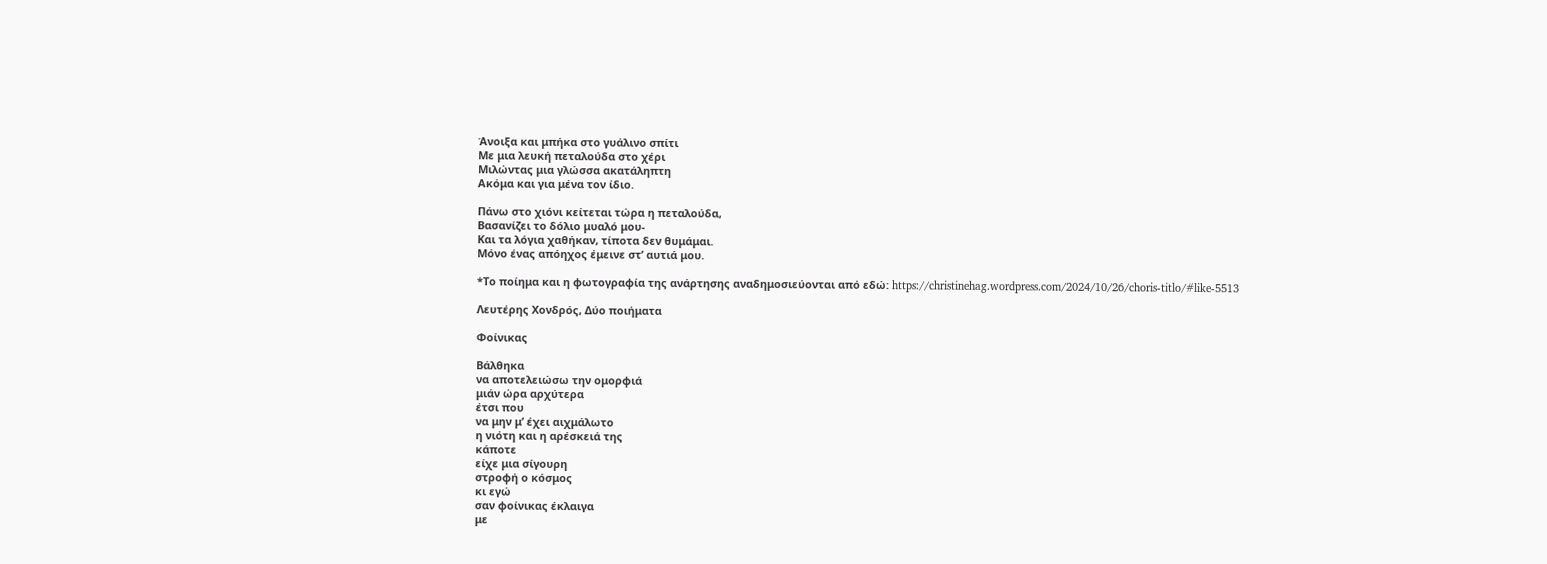Άνοιξα και μπήκα στο γυάλινο σπίτι
Με μια λευκή πεταλούδα στο χέρι
Μιλώντας μια γλώσσα ακατάληπτη
Ακόμα και για μένα τον ίδιο.

Πάνω στο χιόνι κείτεται τώρα η πεταλούδα,
Βασανίζει το δόλιο μυαλό μου-
Και τα λόγια χαθήκαν, τίποτα δεν θυμάμαι.
Μόνο ένας απόηχος έμεινε στ’ αυτιά μου.

*Το ποίημα και η φωτογραφία της ανάρτησης αναδημοσιεύονται από εδώ: https://christinehag.wordpress.com/2024/10/26/choris-titlo/#like-5513

Λευτέρης Χονδρός, Δύο ποιήματα

Φοίνικας

Βάλθηκα
να αποτελειώσω την ομορφιά
μιάν ώρα αρχύτερα
έτσι που
να μην μ’ έχει αιχμάλωτο
η νιότη και η αρέσκειά της
κάποτε
είχε μια σίγουρη
στροφή ο κόσμος
κι εγώ
σαν φοίνικας έκλαιγα
με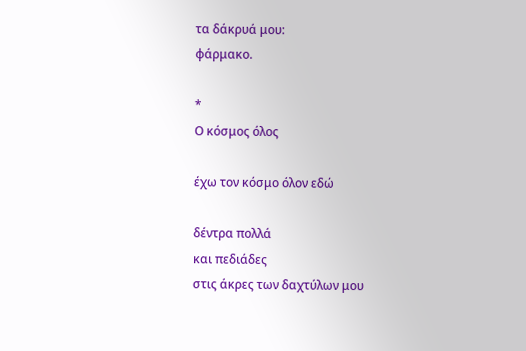τα δάκρυά μου:
φάρμακο.

*
Ο κόσμος όλος

έχω τον κόσμο όλον εδώ

δέντρα πολλά
και πεδιάδες
στις άκρες των δαχτύλων μου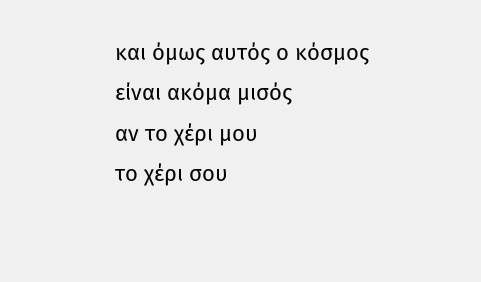και όμως αυτός ο κόσμος
είναι ακόμα μισός
αν το χέρι μου
το χέρι σου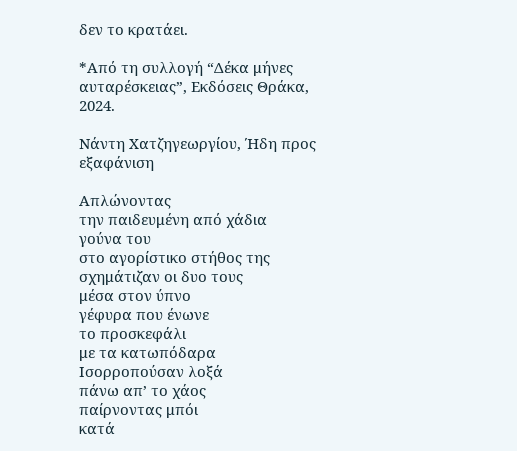δεν το κρατάει.

*Από τη συλλογή “Δέκα μήνες αυταρέσκειας”, Εκδόσεις Θράκα, 2024.

Νάντη Χατζηγεωργίου, Ήδη προς εξαφάνιση

Απλώνοντας
την παιδευμένη από χάδια
γούνα του
στο αγορίστικο στήθος της
σχημάτιζαν οι δυο τους
μέσα στον ύπνο
γέφυρα που ένωνε
το προσκεφάλι
με τα κατωπόδαρα
Ισορροπούσαν λοξά
πάνω απ’ το χάος
παίρνοντας μπόι
κατά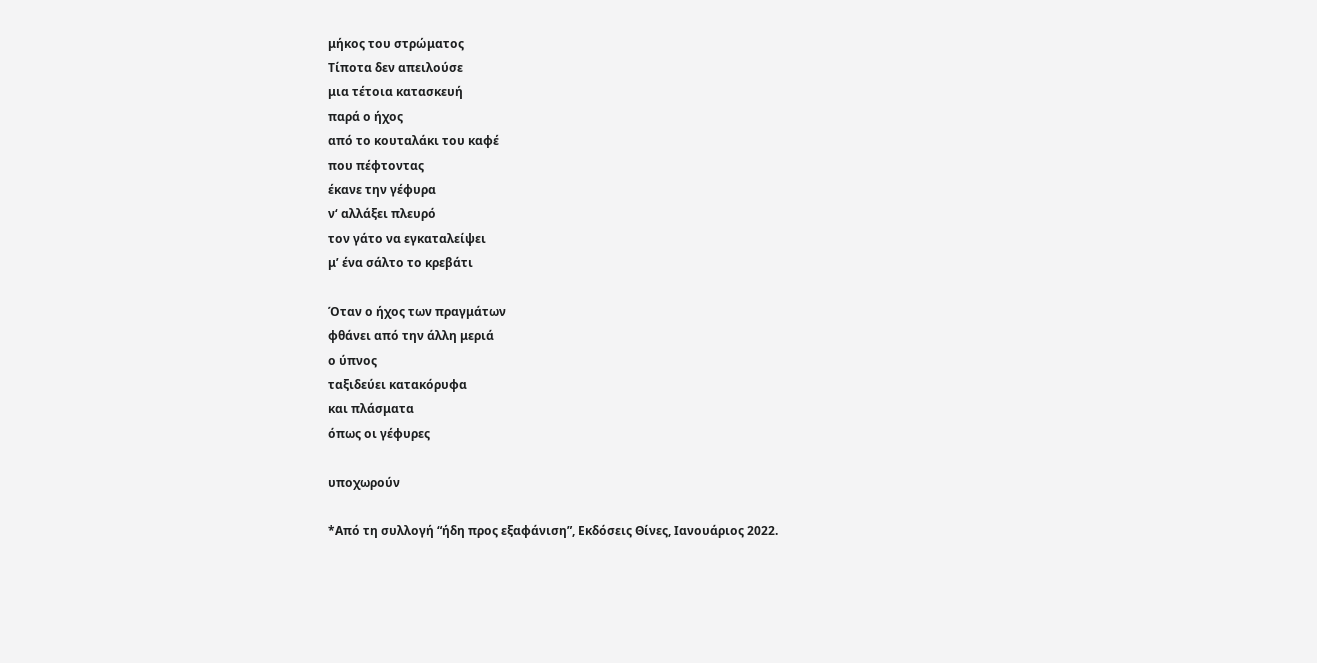μήκος του στρώματος
Τίποτα δεν απειλούσε
μια τέτοια κατασκευή
παρά ο ήχος
από το κουταλάκι του καφέ
που πέφτοντας
έκανε την γέφυρα
ν‘ αλλάξει πλευρό
τον γάτο να εγκαταλείψει
μ’ ένα σάλτο το κρεβάτι

Όταν ο ήχος των πραγμάτων
φθάνει από την άλλη μεριά
ο ύπνος
ταξιδεύει κατακόρυφα
και πλάσματα
όπως οι γέφυρες

υποχωρούν

*Από τη συλλογή “ήδη προς εξαφάνιση”, Εκδόσεις Θίνες, Ιανουάριος 2022.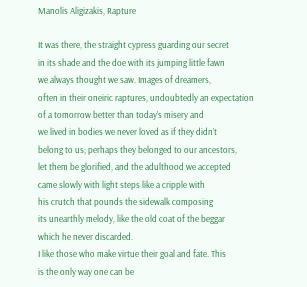Manolis Aligizakis, Rapture

It was there, the straight cypress guarding our secret
in its shade and the doe with its jumping little fawn
we always thought we saw. Images of dreamers,
often in their oneiric raptures, undoubtedly an expectation
of a tomorrow better than today’s misery and
we lived in bodies we never loved as if they didn’t
belong to us; perhaps they belonged to our ancestors,
let them be glorified, and the adulthood we accepted
came slowly with light steps like a cripple with
his crutch that pounds the sidewalk composing
its unearthly melody, like the old coat of the beggar
which he never discarded.
I like those who make virtue their goal and fate. This
is the only way one can be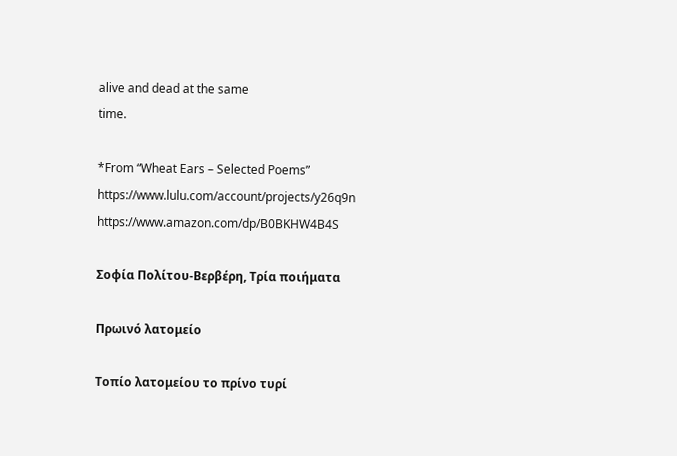alive and dead at the same
time.

*From “Wheat Ears – Selected Poems”
https://www.lulu.com/account/projects/y26q9n https://www.amazon.com/dp/B0BKHW4B4S

Σοφία Πολίτου-Βερβέρη, Τρία ποιήματα

Πρωινό λατομείο

Τοπίο λατομείου το πρίνο τυρί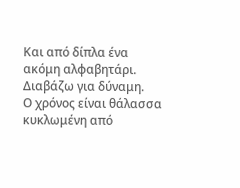Και από δίπλα ένα ακόμη αλφαβητάρι.
Διαβάζω για δύναμη.
Ο χρόνος είναι θάλασσα
κυκλωμένη από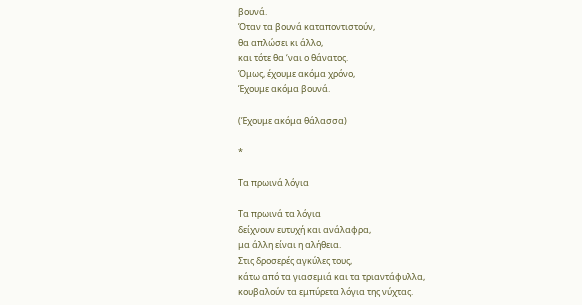βουνά.
Όταν τα βουνά καταποντιστούν,
θα απλώσει κι άλλο,
και τότε θα ‘ναι ο θάνατος.
Όμως, έχουμε ακόμα χρόνο,
Έχουμε ακόμα βουνά.

(Έχουμε ακόμα θάλασσα)

*

Τα πρωινά λόγια

Τα πρωινά τα λόγια
δείχνουν ευτυχή και ανάλαφρα,
μα άλλη είναι η αλήθεια.
Στις δροσερές αγκύλες τους,
κάτω από τα γιασεμιά και τα τριαντάφυλλα,
κουβαλούν τα εμπύρετα λόγια της νύχτας.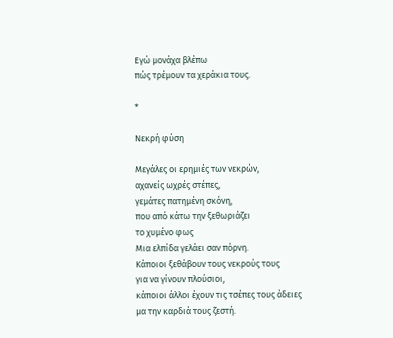Εγώ μονάχα βλέπω
πώς τρέμουν τα χεράκια τους.

*

Νεκρή φύση

Μεγάλες οι ερημιές των νεκρών,
αχανείς ωχρές στέπες,
γεμάτες πατημένη σκόνη,
που από κάτω την ξεθωριάζει
το χυμένο φως
Μια ελπίδα γελάει σαν πόρνη.
Κάποιοι ξεθάβουν τους νεκρούς τους
για να γίνουν πλούσιοι,
κάποιοι άλλοι έχουν τις τσέπες τους άδειες
μα την καρδιά τους ζεστή.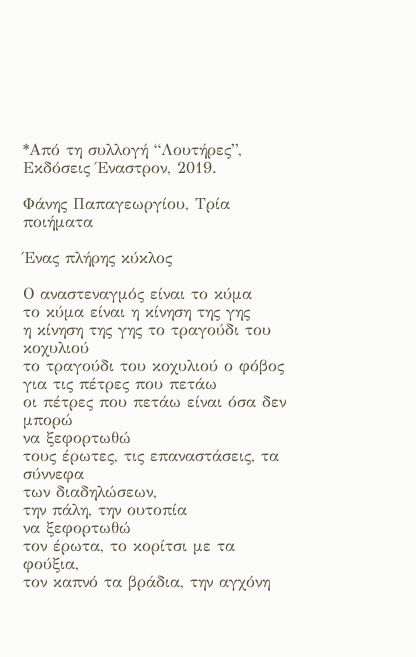*Από τη συλλογή “Λουτήρες”, Εκδόσεις Έναστρον, 2019.

Φάνης Παπαγεωργίου, Τρία ποιήματα

Ένας πλήρης κύκλος

Ο αναστεναγμός είναι το κύμα
το κύμα είναι η κίνηση της γης
η κίνηση της γης το τραγούδι του κοχυλιού
το τραγούδι του κοχυλιού ο φόβος
για τις πέτρες που πετάω
οι πέτρες που πετάω είναι όσα δεν μπορώ
να ξεφορτωθώ
τους έρωτες, τις επαναστάσεις, τα σύννεφα
των διαδηλώσεων,
την πάλη, την ουτοπία
να ξεφορτωθώ
τον έρωτα, το κορίτσι με τα φούξια,
τον καπνό τα βράδια, την αγχόνη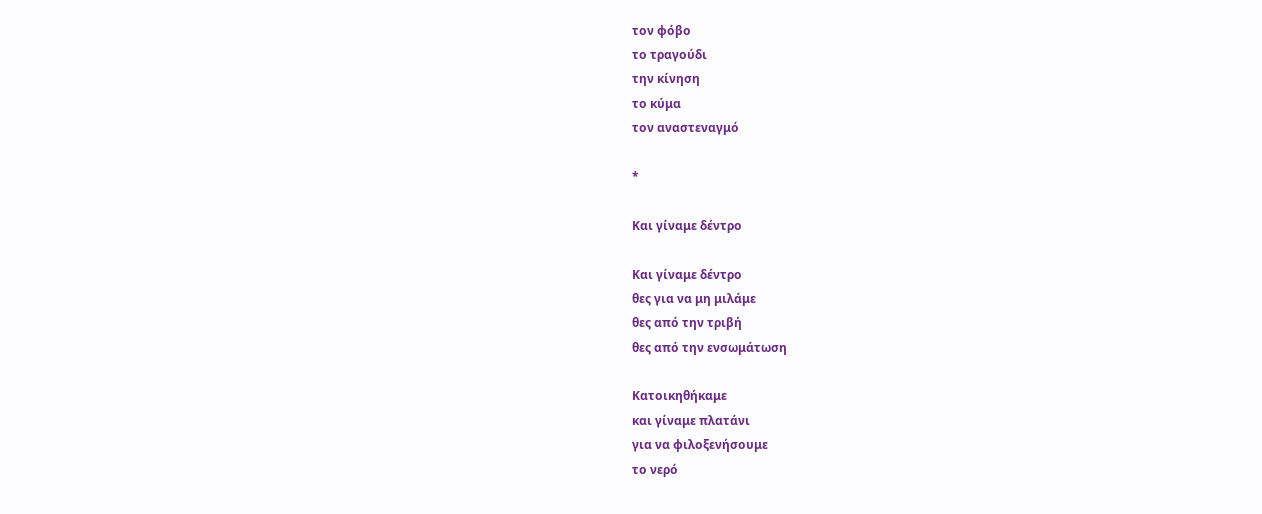τον φόβο
το τραγούδι
την κίνηση
το κύμα
τον αναστεναγμό

*

Και γίναμε δέντρο

Και γίναμε δέντρο
θες για να μη μιλάμε
θες από την τριβή
θες από την ενσωμάτωση

Κατοικηθήκαμε
και γίναμε πλατάνι
για να φιλοξενήσουμε
το νερό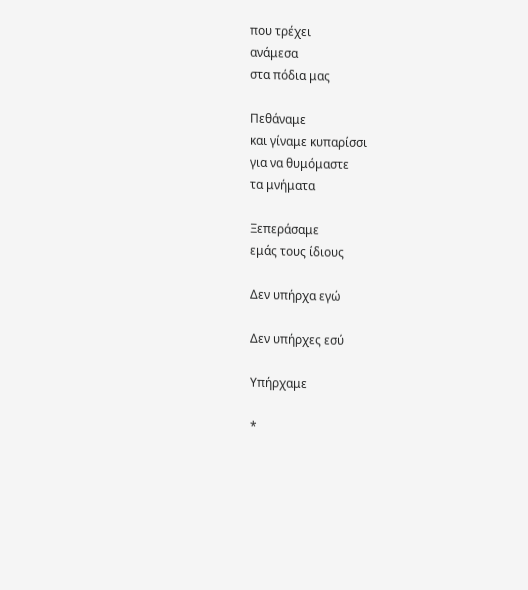που τρέχει
ανάμεσα
στα πόδια μας

Πεθάναμε
και γίναμε κυπαρίσσι
για να θυμόμαστε
τα μνήματα

Ξεπεράσαμε
εμάς τους ίδιους

Δεν υπήρχα εγώ

Δεν υπήρχες εσύ

Υπήρχαμε

*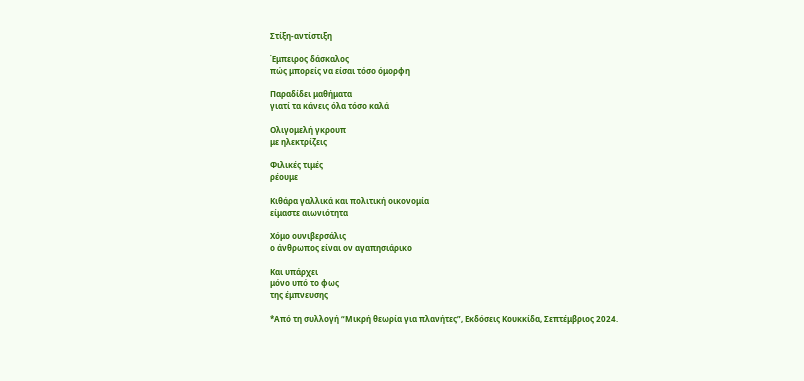Στίξη-αντίστιξη

Έμπειρος δάσκαλος
πώς μπορείς να είσαι τόσο όμορφη

Παραδίδει μαθήματα
γιατί τα κάνεις όλα τόσο καλά

Ολιγομελή γκρουπ
με ηλεκτρίζεις

Φιλικές τιμές
ρέουμε

Κιθάρα γαλλικά και πολιτική οικονομία
είμαστε αιωνιότητα

Χόμο ουνιβερσάλις
ο άνθρωπος είναι ον αγαπησιάρικο

Και υπάρχει
μόνο υπό το φως
της έμπνευσης

*Από τη συλλογή “Μικρή θεωρία για πλανήτες”, Εκδόσεις Κουκκίδα, Σεπτέμβριος 2024.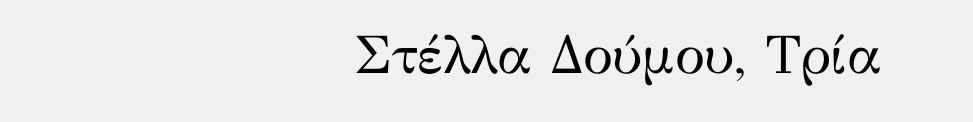Στέλλα Δούμου, Τρία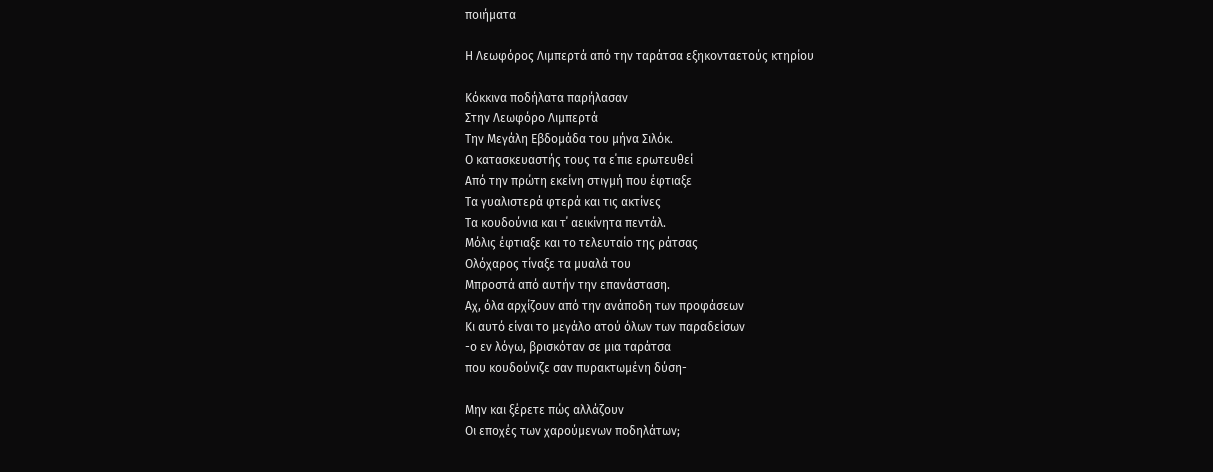ποιήματα

Η Λεωφόρος Λιμπερτά από την ταράτσα εξηκονταετούς κτηρίου

Κόκκινα ποδήλατα παρήλασαν
Στην Λεωφόρο Λιμπερτά
Την Μεγάλη Εβδομάδα του μήνα Σιλόκ.
Ο κατασκευαστής τους τα ε΄πιε ερωτευθεί
Από την πρώτη εκείνη στιγμή που έφτιαξε
Τα γυαλιστερά φτερά και τις ακτίνες
Τα κουδούνια και τ΄ αεικίνητα πεντάλ.
Μόλις έφτιαξε και το τελευταίο της ράτσας
Ολόχαρος τίναξε τα μυαλά του
Μπροστά από αυτήν την επανάσταση.
Αχ, όλα αρχίζουν από την ανάποδη των προφάσεων
Κι αυτό είναι το μεγάλο ατού όλων των παραδείσων
-ο εν λόγω, βρισκόταν σε μια ταράτσα
που κουδούνιζε σαν πυρακτωμένη δύση-

Μην και ξέρετε πώς αλλάζουν
Οι εποχές των χαρούμενων ποδηλάτων;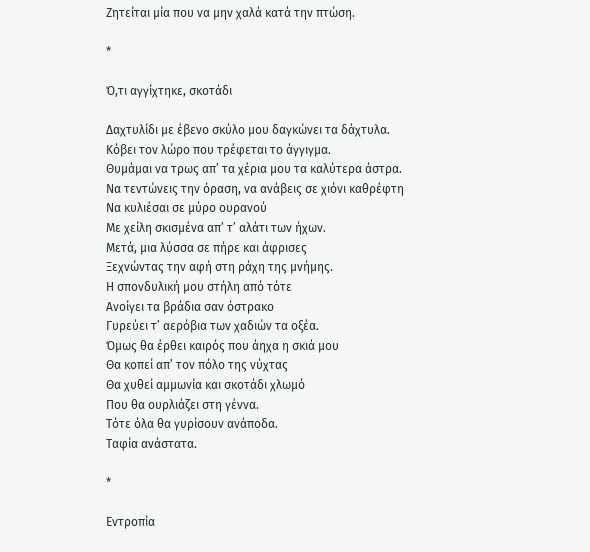Ζητείται μία που να μην χαλά κατά την πτώση.

*

Ό,τι αγγίχτηκε, σκοτάδι

Δαχτυλίδι με έβενο σκύλο μου δαγκώνει τα δάχτυλα.
Κόβει τον λώρο που τρέφεται το άγγιγμα.
Θυμάμαι να τρως απ’ τα χέρια μου τα καλύτερα άστρα.
Να τεντώνεις την όραση, να ανάβεις σε χιόνι καθρέφτη
Να κυλιέσαι σε μύρο ουρανού
Με χείλη σκισμένα απ’ τ’ αλάτι των ήχων.
Μετά, μια λύσσα σε πήρε και άφρισες
Ξεχνώντας την αφή στη ράχη της μνήμης.
Η σπονδυλική μου στήλη από τότε
Ανοίγει τα βράδια σαν όστρακο
Γυρεύει τ’ αερόβια των χαδιών τα οξέα.
Όμως θα έρθει καιρός που άηχα η σκιά μου
Θα κοπεί απ’ τον πόλο της νύχτας
Θα χυθεί αμμωνία και σκοτάδι χλωμό
Που θα ουρλιάζει στη γέννα.
Τότε όλα θα γυρίσουν ανάποδα.
Ταφία ανάστατα.

*

Εντροπία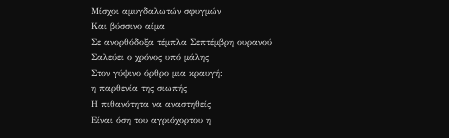Μίσχοι αμυγδαλωτών σφυγμών
Και βύσσινο αίμα
Σε ανορθόδοξα τέμπλα Σεπτέμβρη ουρανού
Σαλεύει ο χρόνος υπό μάλης
Στον γύψινο όρθρο μια κραυγή:
η παρθενία της σιωπής
Η πιθανότητα να αναστηθείς
Είναι όση του αγριόχορτου η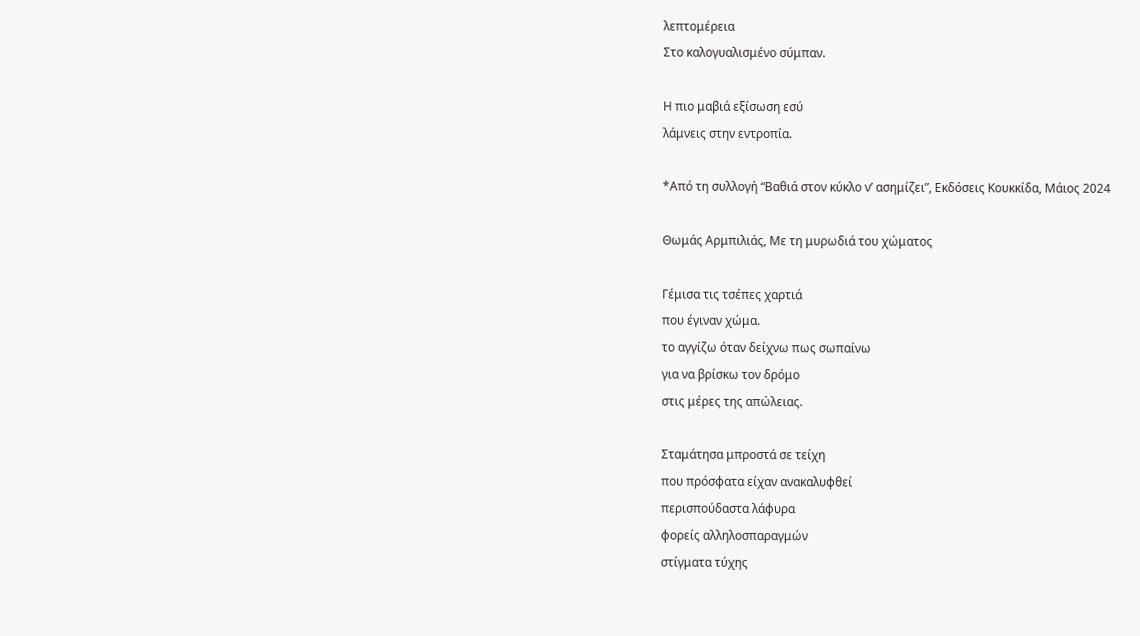λεπτομέρεια
Στο καλογυαλισμένο σύμπαν.

Η πιο μαβιά εξίσωση εσύ
λάμνεις στην εντροπία.

*Από τη συλλογή “Βαθιά στον κύκλο ν’ ασημίζει”, Εκδόσεις Κουκκίδα, Μάιος 2024

Θωμάς Αρμπιλιάς, Με τη μυρωδιά του χώματος

Γέμισα τις τσέπες χαρτιά
που έγιναν χώμα.
το αγγίζω όταν δείχνω πως σωπαίνω
για να βρίσκω τον δρόμο
στις μέρες της απώλειας.

Σταμάτησα μπροστά σε τείχη
που πρόσφατα είχαν ανακαλυφθεί
περισπούδαστα λάφυρα
φορείς αλληλοσπαραγμών
στίγματα τύχης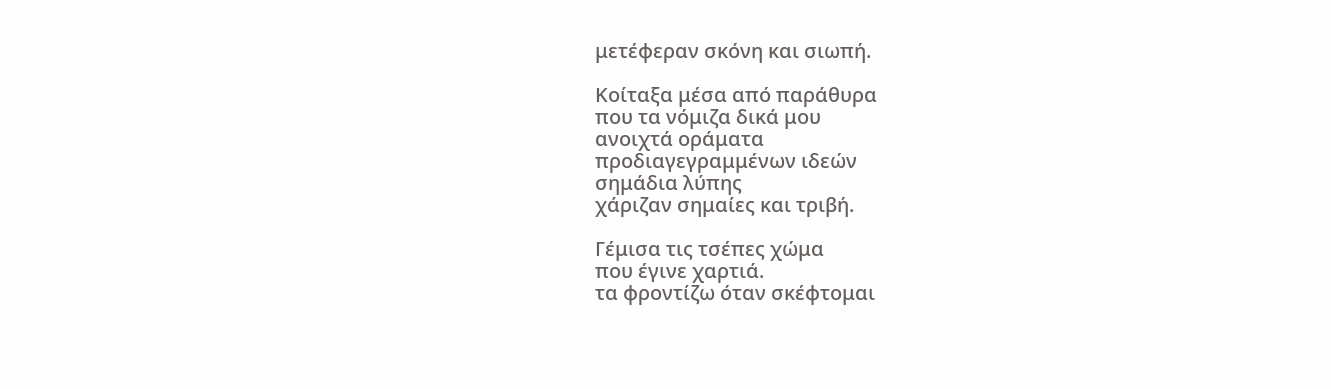μετέφεραν σκόνη και σιωπή.

Κοίταξα μέσα από παράθυρα
που τα νόμιζα δικά μου
ανοιχτά οράματα
προδιαγεγραμμένων ιδεών
σημάδια λύπης
χάριζαν σημαίες και τριβή.

Γέμισα τις τσέπες χώμα
που έγινε χαρτιά.
τα φροντίζω όταν σκέφτομαι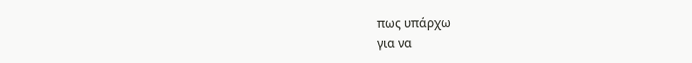πως υπάρχω
για να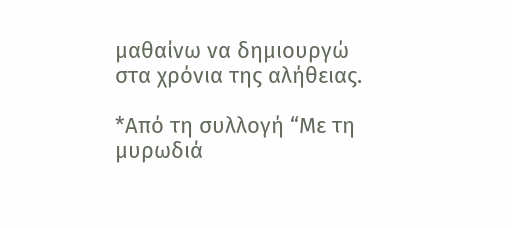μαθαίνω να δημιουργώ
στα χρόνια της αλήθειας.

*Από τη συλλογή “Με τη μυρωδιά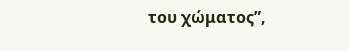του χώματος”,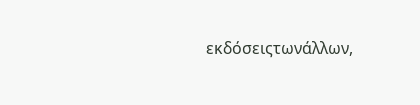εκδόσειςτωνάλλων,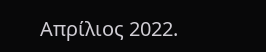Απρίλιος 2022.